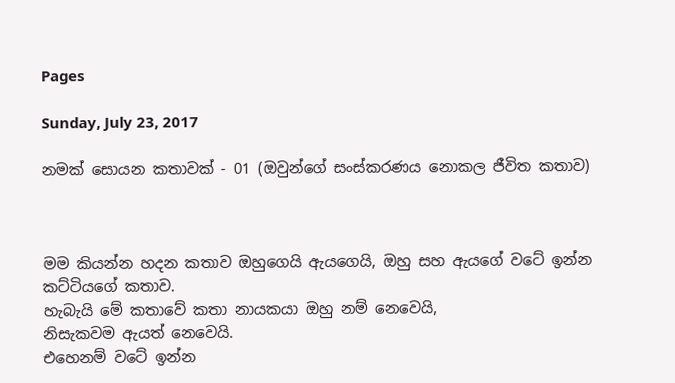Pages

Sunday, July 23, 2017

නමක් සොයන කතාවක් - 01 (ඔවුන්ගේ සංස්කරණය නොකල ජීවිත කතාව)



මම කියන්න හදන කතාව ඔහුගෙයි ඇයගෙයි, ඔහු සහ ඇයගේ වටේ ඉන්න කට්ටියගේ කතාව.
හැබැයි මේ කතාවේ කතා නායකයා ඔහු නම් නෙවෙයි,
නිසැකවම ඇයත් නෙවෙයි.
එහෙනම් වටේ ඉන්න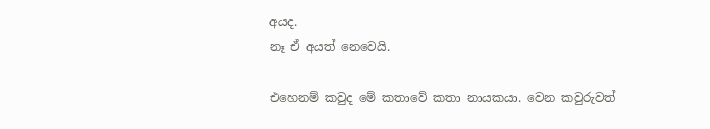අයද.
නෑ ඒ අයත් නෙවෙයි.

එහෙනම් කවුද මේ කතාවේ කතා නායකයා. වෙන කවුරුවත්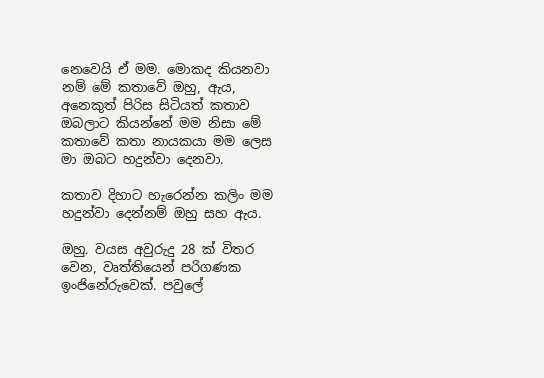නෙවෙයි ඒ මම. මොකද කියනවා නම් මේ කතාවේ ඔහු, ඇය, අනෙකුත් පිරිස සිටියත් කතාව ඔබලාට කියන්නේ මම නිසා මේ කතාවේ කතා නායකයා මම ලෙස මා ඔබට හදුන්වා දෙනවා.

කතාව දිහාට හැරෙන්න කලිං මම හදුන්වා දෙන්නම් ඔහු සහ ඇය.

ඔහු. වයස අවුරුදු 28 ක් විතර වෙන, වෘත්තියෙන් පරිගණක ඉංජිනේරුවෙක්. පවුලේ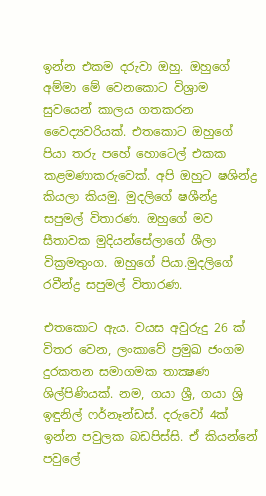ඉන්න එකම දරුවා ඔහු. ඔහුගේ අම්මා මේ වෙනකොට විශ්‍රාම සුවයෙන් කාලය ගතකරන වෛද්‍යවරියක්. එතකොට ඔහුගේ පියා තරු පහේ හොටෙල් එකක කළමණාකරුවෙක්. අපි ඔහුට ෂශින්ද්‍ර කියලා කියමු. මුදලිගේ ෂශීන්ද්‍ර සපුමල් විතාරණ. ඔහුගේ මව සීතාවක මුදියන්සේලාගේ ශීලා වික්‍රමතුංග. ඔහුගේ පියා.මුදලිගේ රවීන්ද්‍ර සපුමල් විතාරණ.

එතකොට ඇය. වයස අවුරුදු 26 ක් විතර වෙන, ලංකාවේ ප්‍රමුඛ ජංගම දුරකතන සමාගමක තාක්‍ෂණ ශිල්පිණියක්. නම, ගයා ශ්‍රී, ගයා ශ්‍රි ඉඳුනිල් ෆර්නෑන්ඩස්. දරුවෝ 4ක් ඉන්න පවුලක බඩපිස්සි. ඒ කියන්නේ පවුලේ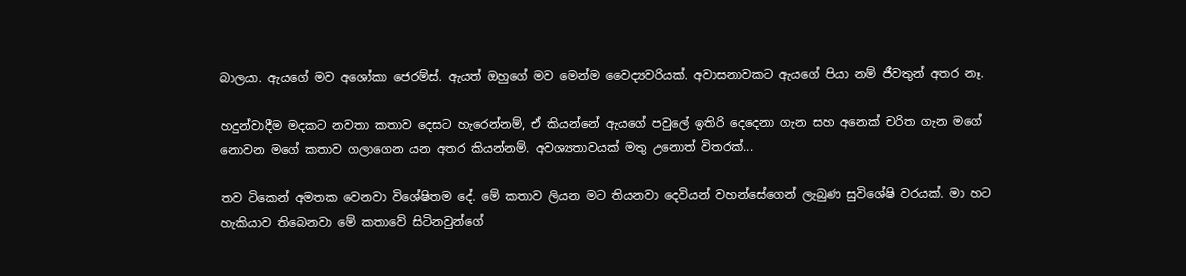බාලයා. ඇයගේ මව අශෝකා ජෙරම්ස්. ඇයත් ඔහුගේ මව මෙන්ම වෛද්‍යවරියක්. අවාසනාවකට ඇයගේ පියා නම් ජීවතුන් අතර නෑ.

හදුන්වාදීම මදකට නවතා කතාව දෙසට හැරෙන්නම්, ඒ කියන්නේ ඇයගේ පවුලේ ඉතිරි දෙදෙනා ගැන සහ අනෙක් චරිත ගැන මගේ නොවන මගේ කතාව ගලාගෙන යන අතර කියන්නම්. අවශ්‍යතාවයක් මතු උනොත් විතරක්...

තව ටිකෙන් අමතක වෙනවා විශේෂිතම දේ. මේ කතාව ලියන මට තියනවා දෙවියන් වහන්සේගෙන් ලැබුණ සුවිශේෂි වරයක්. මා හට හැකියාව තිබෙනවා මේ කතාවේ සිටිනවුන්ගේ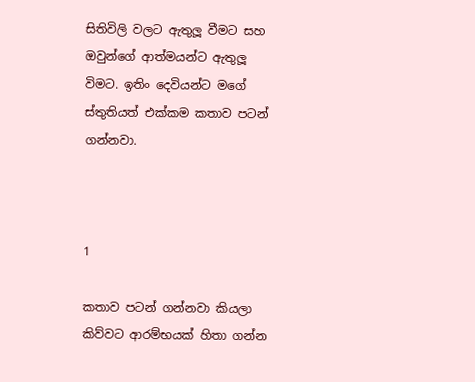සිතිවිලි වලට ඇතුලූ වීමට සහ ඔවුන්ගේ ආත්මයන්ට ඇතුලූ විමට. ඉතිං දෙවියන්ට මගේ ස්තුතියත් එක්කම කතාව පටන් ගන්නවා.



1

කතාව පටන් ගන්නවා කියලා කිව්වට ආරම්භයක් හිතා ගන්න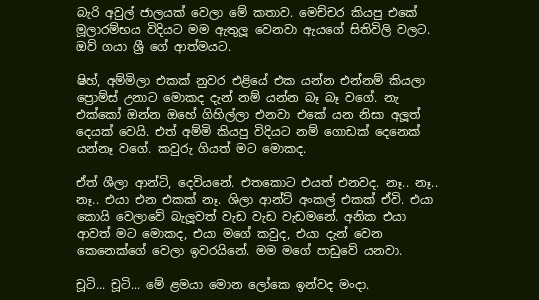බැරි අවුල් ජාලයක් වෙලා මේ කතාව. මෙච්චර කියපු එකේ මූලාරම්භය විදියට මම ඇතුලූ වෙනවා ඇයගේ සිතිවිලි වලට. ඔව් ගයා ශ්‍රී ගේ ආත්මයට.

ෂිහ්, අම්මිලා එකක් නුවර එළියේ එක යන්න එන්නම් කියලා ප්‍රොම්ස් උනාට මොකද දැන් නම් යන්න බෑ බෑ වගේ. නැ එක්කෝ ඔන්න ඔහේ ගිහිල්ලා එනවා එකේ යන නිසා අලූත් දෙයක් වෙයි. එත් අම්මි කියපු විදියට නම් ගොඩක් දෙනෙක් යන්නෑ වගේ. කවුරු ගියත් මට මොකද.

ඒත් ශීලා ආන්ටි, දෙවියනේ. එතකොට එයත් එනවද. නෑ.. නෑ.. නෑ.. එයා එන එකක් නෑ. ශිලා ආන්ට් අංකල් එකක් ඒවි. එයා කොයි වෙලාවේ බැලූවත් වැඩ වැඩ වැඩමනේ. අනික එයා ආවත් මට මොකද, එයා මගේ කවුද, එයා දැන් වෙන කෙනෙක්ගේ වෙලා ඉවරයිනේ. මම මගේ පාඩුවේ යනවා.

චූටි... චූටි... මේ ළමයා මොන ලෝකෙ ඉන්වද මංදා.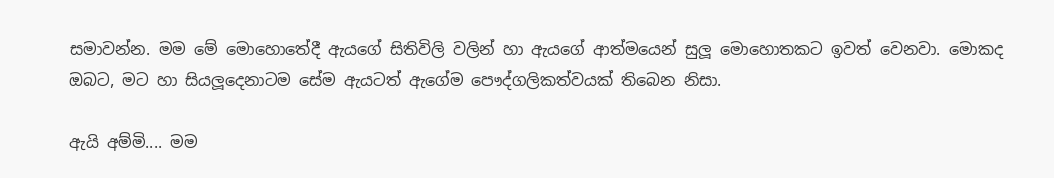සමාවන්න. මම මේ මොහොතේදී ඇයගේ සිතිවිලි වලින් හා ඇයගේ ආත්මයෙන් සුලූ මොහොතකට ඉවත් වෙනවා. මොකද ඔබට, මට හා සියලූදෙනාටම සේම ඇයටත් ඇගේම පෞද්ගලිකත්වයක් තිබෙන නිසා.

ඇයි අම්මි.... මම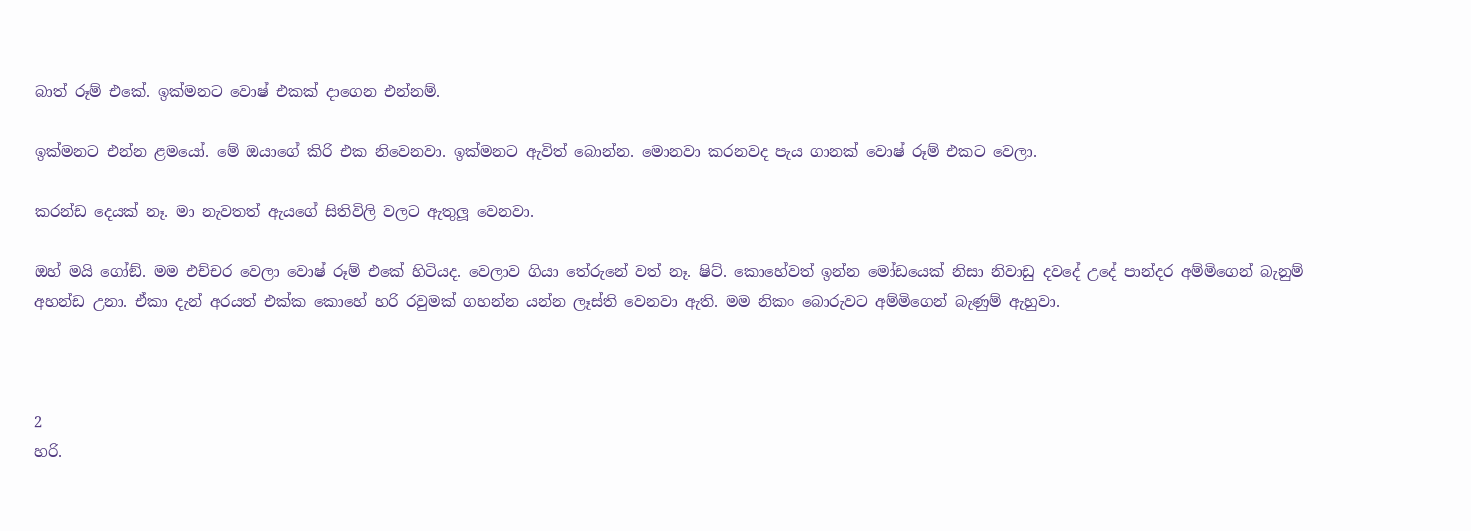බාත් රූම් එකේ. ඉක්මනට වොෂ් එකක් දාගෙන එන්නම්.

ඉක්මනට එන්න ළමයෝ. මේ ඔයාගේ කිරි එක නිවෙනවා. ඉක්මනට ඇවිත් බොන්න. මොනවා කරනවද පැය ගානක් වොෂ් රූම් එකට වෙලා.

කරන්ඩ දෙයක් නෑ. මා නැවතත් ඇයගේ සිතිවිලි වලට ඇතුලූ වෙනවා.

ඔහ් මයි ගෝඞ්. මම එච්චර වෙලා වොෂ් රූම් එකේ හිටියද. වෙලාව ගියා තේරුනේ වත් නෑ. ෂිට්. කොහේවත් ඉන්න මෝඩයෙක් නිසා නිවාඩු දවදේ උදේ පාන්දර අම්මිගෙන් බැනුම් අහන්ඩ උනා. ඒකා දැන් අරයත් එක්ක කොහේ හරි රවුමක් ගහන්න යන්න ලෑස්ති වෙනවා ඇති. මම නිකං බොරුවට අම්මිගෙන් බැණුම් ඇහුවා.



2
හරි.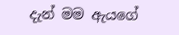දැන් මම ඇයගේ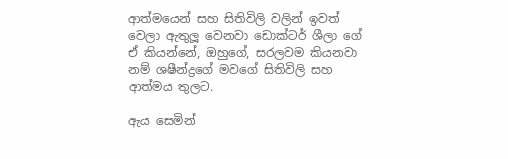ආත්මයෙන් සහ සිතිවිලි වලින් ඉවත් වෙලා ඇතුලූ වෙනවා ඩොක්ටර් ශීලා ගේ ඒ කියන්නේ, ඔහුගේ, සරලවම කියනවා නම් ශෂීන්ද්‍රගේ මවගේ සිතිවිලි සහ ආත්මය තුලට.

ඇය සෙමින්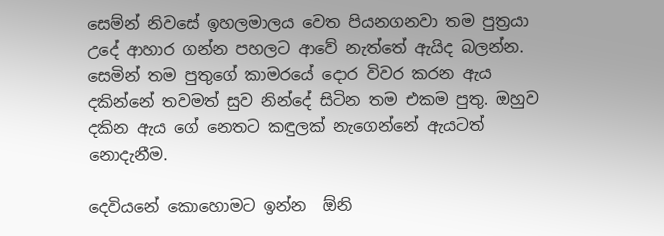සෙම්න් නිවසේ ඉහලමාලය වෙත පියනගනවා තම පුත්‍රයා උදේ ආහාර ගන්න පහලට ආවේ නැත්තේ ඇයිද බලන්න. සෙමින් තම පුතුගේ කාමරයේ දොර විවර කරන ඇය දකින්නේ තවමත් සුව නින්දේ සිටින තම එකම පුතු. ඔහුව දකින ඇය ගේ නෙතට කඳුලක් නැගෙන්නේ ඇයටත් නොදැනීම.

දෙවියනේ කොහොමට ඉන්න  ඕනි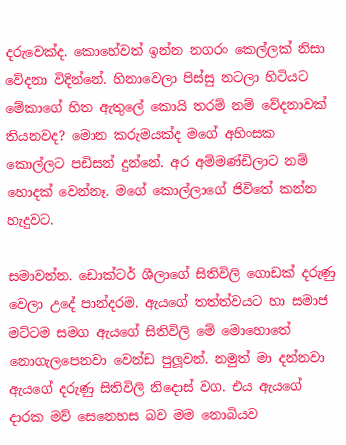දරුවෙක්ද. කොහේවත් ඉන්න නගරං කෙල්ලක් නිසා වේදනා විදින්නේ. හිනාවෙලා පිස්සු නටලා හිටියට මේකාගේ හිත ඇතුලේ කොයි තරම් නම් වේදනාවක් තියනවද? මොන කරුමයක්ද මගේ අහිංසක කොල්ලට පඩිසන් දුන්නේ. අර අම්මණ්ඩිලාට නම් හොදක් වෙන්නෑ. මගේ කොල්ලාගේ ජිවිතේ කන්න හැදුවට.

සමාවන්න. ඩොක්ටර් ශීලාගේ සිතිවිලි ගොඩක් දරුණු වෙලා උදේ පාන්දරම. ඇයගේ තත්ත්වයට හා සමාජ මට්ටම සමග ඇයගේ සිතිවිලි මේ මොහොතේ නොගැලපෙනවා වෙන්ඩ පුලූවන්. නමුත් මා දන්නවා ඇයගේ දරුණු සිතිවිලි නිදොස් වග. එය ඇයගේ දාරක මව් සෙනෙහස බව මම නොබියව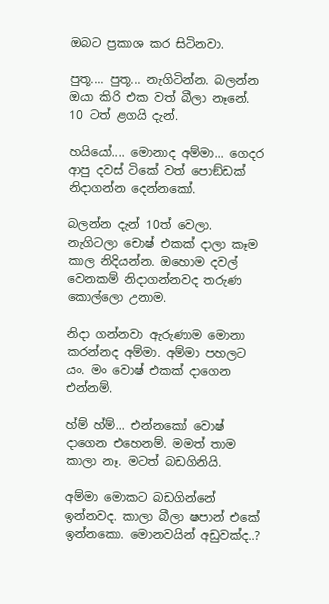ඔබට ප්‍රකාශ කර සිටිනවා.

පුතූ.... පුතූ... නැගිටින්න. බලන්න ඔයා කිරි එක වත් බීලා නෑනේ. 10 ටත් ළගයි දැන්.

හයියෝ.... මොනාද අම්මා... ගෙදර ආපු දවස් ටිකේ වත් පොඞ්ඩක් නිදාගන්න දෙන්නකෝ.

බලන්න දැන් 10ත් වෙලා. නැගිටලා චොෂ් එකක් දාලා කෑම කාල නිදියන්න. ඔහොම දවල් වෙනකම් නිදාගන්නවද තරුණ කොල්ලො උනාම.

නිදා ගන්නවා ඇරුණාම මොනා කරන්නද අම්මා. අම්මා පහලට යං. මං වොෂ් එකක් දාගෙන එන්නම්.

හ්ම් හ්ම්... එන්නකෝ වොෂ් දාගෙන එහෙනම්. මමත් තාම කාලා නෑ. මටත් බඩගිනියි.

අම්මා මොකට බඩගින්නේ ඉන්නවද. කාලා බීලා ෂපාන් එකේ ඉන්නකො. මොනවයින් අඩුවක්ද..?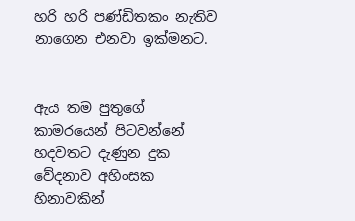හරි හරි පණ්ඩිතකං නැතිව නාගෙන එනවා ඉක්මනට.


ඇය තම පුතුගේ කාමරයෙන් පිටවන්නේ හදවතට දැණුන දුක වේදනාව අහිංසක හිනාවකින්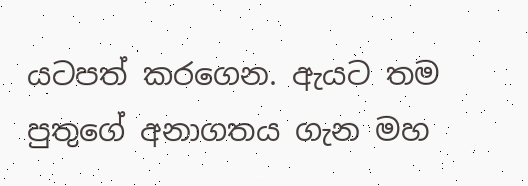යටපත් කරගෙන. ඇයට තම පුතුගේ අනාගතය ගැන මහ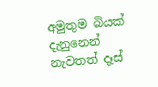අමුතුම බියක් දැනුනෙන් නැවතත් දෑස්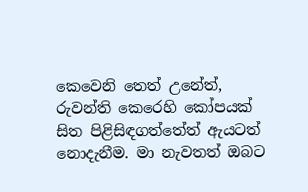කෙවෙනි තෙත් උනේත්, රුවන්ති කෙරෙහි කෝපයක් සිත පිළිසිඳගත්තේත් ඇයටත් නොදැනීම. මා නැවතත් ඔබට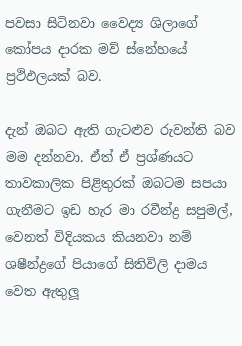පවසා සිටිනවා වෛද්‍ය ශිලාගේ කෝපය දාරක මව් ස්නේහයේ ප්‍රථිඵලයක් බව.

දැන් ඔබට ඇති ගැටළුව රුවන්ති බව මම දන්නවා. ඒත් ඒ ප්‍රශ්ණයට තාවකාලික පිළිතුරක් ඔබටම සපයා ගැනීමට ඉඩ හැර මා රවීන්ද්‍ර සපුමල්, වෙනත් විදියකය කියනවා නම් ශෂීන්ද්‍රගේ පියාගේ සිතිවිලි දාමය වෙත ඇතුලූ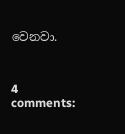වෙනවා.



4 comments: